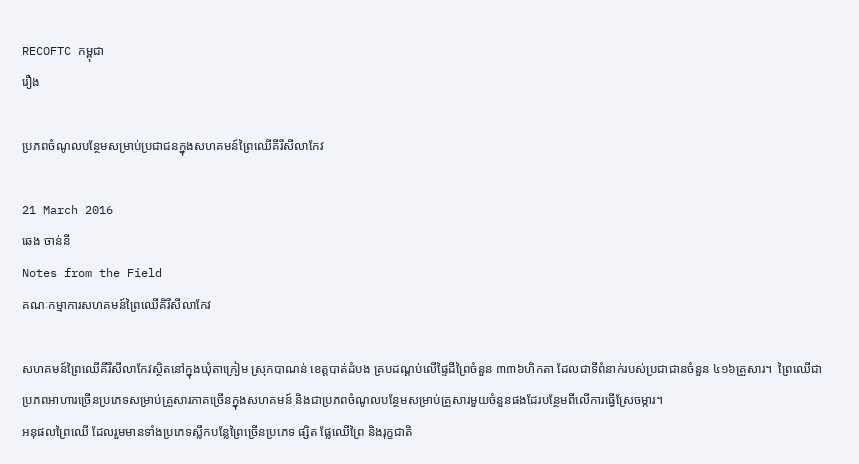RECOFTC កម្ពុជា
រឿង

ប្រភពចំណូលបន្ថែមសម្រាប់ប្រជាជនក្នុងសហគមន៍ព្រៃឈើគីរីសីលាកែវ

21 March 2016
ឆេង ចាន់នី
Notes from the Field
គណៈកម្មាការសហគមន៍ព្រៃឈើគិរីសីលាកែវ

សហគមន៍ព្រៃឈើគីរីសីលាកែវស្ថិតនៅក្នុងឃុំតាក្រៀម ស្រុកបាណន់ ខេត្តបាត់ដំបង គ្របដណ្តប់លើផ្ទៃដីព្រៃចំនួន ៣៣៦ហិកតា ដែលជាទីពំនាក់របស់ប្រជាជានចំនួន ៤១៦គ្រួសារ។  ព្រៃឈើជាប្រភពអាហារច្រើនប្រភេទសម្រាប់គ្រួសារភាគច្រើនក្នុងសហគមន៍ និងជាប្រភពចំណូលបន្ថែមសម្រាប់គ្រួសារមួយចំនួនផងដែរបន្ថែមពីលើការធ្វើស្រែចម្ការ។
អនុផលព្រៃឈើ ដែលរួមមានទាំងប្រភេទស្លឹកបន្លែព្រៃច្រើនប្រភេទ ផ្សិត ផ្លែឈើព្រៃ និងរុក្ខជាតិ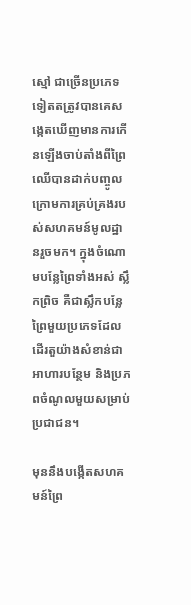ស្មៅ ជាច្រើនប្រភេទទៀតតត្រូវបានគេសង្កេតឃើញមានការកើនឡើងចាប់តាំងពីព្រៃឈើបានដាក់បញ្ចូលក្រោមការគ្រប់គ្រងរបស់សហគមន៍មូលដ្ឋានរួចមក។ ក្នុងចំណោមបន្លែព្រៃទាំងអស់ ស្លឹកព្រិច គឺជាស្លឹកបន្លែព្រៃមួយប្រភេទដែលដើរតួយ៉ាងសំខាន់ជាអាហារបន្ថែម និងប្រភពចំណូលមួយសម្រាប់ប្រជាជន។

មុននឹងបង្កើតសហគមន៍ព្រៃ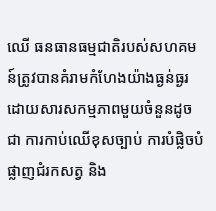ឈើ ធនធានធម្មជាតិរបស់សហគមន៍ត្រូវបានគំរាមកំហែងយ៉ាងធ្ងន់ធ្ងរដោយសារសកម្មភាពមួយចំនួនដូចជា ការកាប់ឈើខុសច្បាប់ ការបំផ្លិចបំផ្លាញជំរកសត្វ និង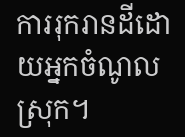ការរុករានដីដោយអ្នកចំណូលស្រុក។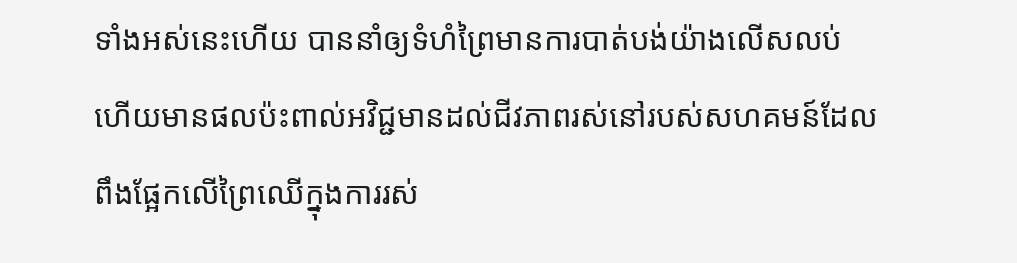ទាំងអស់នេះហើយ បាននាំឲ្យទំហំព្រៃមានការបាត់បង់យ៉ាងលើសលប់ ហើយមានផលប៉ះពាល់អវិជ្ជមានដល់ជីវភាពរស់នៅរបស់សហគមន៍ដែលពឹងផ្អែកលើព្រៃឈើក្នុងការរស់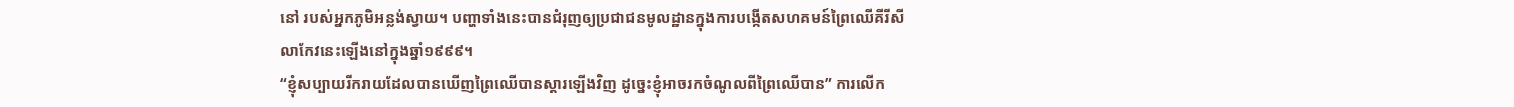នៅ របស់អ្នកភូមិអន្លង់ស្វាយ។ បញ្ហាទាំងនេះបានជំរុញឲ្យប្រជាជនមូលដ្ឋានក្នុងការបង្កើតសហគមន៍ព្រៃឈើគីរីសីលាកែវនេះឡើងនៅក្នុងឆ្នាំ១៩៩៩។
“ខ្ញុំសប្បាយរីករាយដែលបានឃើញព្រៃឈើបានស្តារឡើងវិញ ដូច្នេះខ្ញុំអាចរកចំណូលពីព្រៃឈើបាន” ការលើក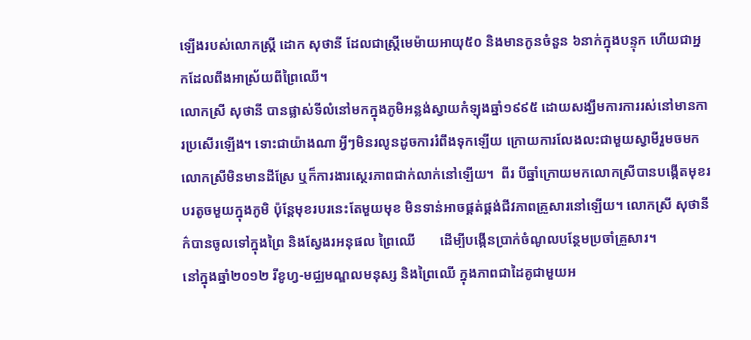ឡើងរបស់លោកស្រ្តី ដោក សុថានី ដែលជាស្រ្តីមេម៉ាយអាយុ៥០ និងមានកូនចំនួន ៦នាក់ក្នុងបន្ទុក ហើយជាអ្នកដែលពឹងអាស្រ័យពីព្រៃឈើ។
លោកស្រី សុថានី បានផ្លាស់ទីលំនៅមកក្នុងភូមិអន្លង់ស្វាយកំឡុងឆ្នាំ១៩៩៥ ដោយសង្ឃឹមការការរស់នៅមានការប្រសើរឡើង។ ទោះជាយ៉ាងណា អ្វីៗមិនរលូនដូចការរំពឹងទុកឡើយ ក្រោយការលែងលះជាមួយស្វាមីរួមចមក លោកស្រីមិនមានដីស្រែ ឬក៏ការងារស្ថេរភាពជាក់លាក់នៅឡើយ។  ពីរ បីឆ្នាំក្រោយមកលោកស្រីបានបង្កើតមុខរបរតូចមួយក្នុងភូមិ ប៉ុន្តែមុខរបរនេះតែមួយមុខ មិនទាន់អាចផ្គត់ផ្គង់ជីវភាពគ្រួសារនៅឡើយ។ លោកស្រី សុថានីក៌បានចូលទៅក្នុងព្រៃ និងស្វែងរអនុផល ព្រៃឈើ       ដើម្បីបង្កើនប្រាក់ចំណូលបន្ថែមប្រចាំគ្រួសារ។
នៅក្នុងឆ្នាំ២០១២ រីខូហ្វ-មជ្ឈមណ្ឌលមនុស្ស និងព្រៃឈើ ក្នុងភាពជាដៃគូជាមួយអ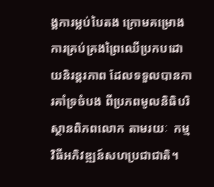ង្គការម្លប់បៃតង ក្រោមគម្រោងការគ្រប់គ្រងព្រៃឈើប្រកបដោយនិរន្តរភាព ដែលទទួលបានការគាំទ្រចំបង ពីប្រភពមូលនិធិបរិស្ថានពិភពលោក តាមរយៈ  កម្មវិធីអភិវឌ្ឍន៍សហប្រជាជាតិ។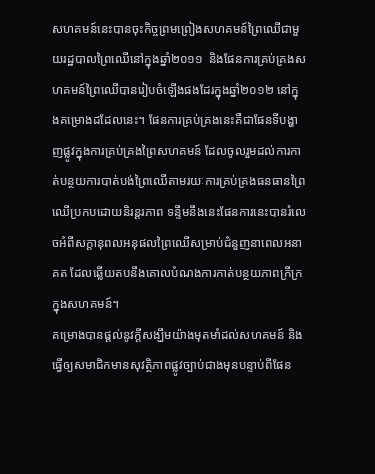សហគមន៍នេះបានចុះកិច្ចព្រមព្រៀងសហគមន៍ព្រៃឈើជាមួយរដ្ឋបាលព្រៃឈើនៅក្នុងឆ្នាំ២០១១  និងផែនការគ្រប់គ្រងសហគមន៍ព្រៃឈើបានរៀបចំឡើងផងដែរក្នុងឆ្នាំ២០១២ នៅក្នុងគម្រោងដដែលនេះ។ ផែនការគ្រប់គ្រងនេះគឺជាផែនទីបង្ហាញផ្លូវក្នុងការគ្រប់គ្រងព្រៃសហគមន៍ ដែលចូលរួមដល់ការកាត់បន្ថយការបាត់បង់ព្រៃឈើតាមរយៈការគ្រប់គ្រងធនធានព្រៃឈើប្រកបដោយនិរន្តរភាព ទន្ទឹមនឹងនេះផែនការនេះបានរំលេចអំពីសក្តានុពលអនុផលព្រៃឈើសម្រាប់ជំនួញនាពេលអនាគត ដែលឆ្លើយតបនឹងគោលបំណងការកាត់បន្ថយភាពក្រីក្រក្នុងសហគមន៍។
គម្រោងបានផ្តល់នូវក្តីសង្ឃឹមយ៉ាងមុតមាំដល់សហគមន៍ និងធ្វើឲ្យសមាជិកមានសុវត្ថិភាពផ្លូវច្បាប់ជាងមុនបន្ទាប់ពីផែន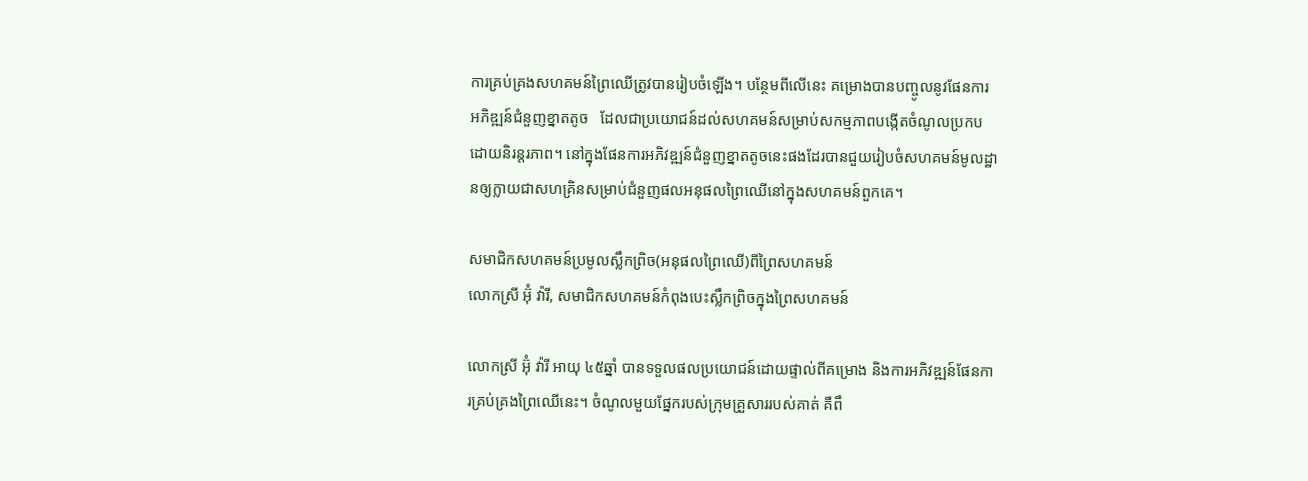ការគ្រប់គ្រងសហគមន៍ព្រៃឈើត្រូវបានរៀបចំឡើង។ បន្ថែមពីលើនេះ គម្រោងបានបញ្ចូលនូវផែនការ   អភិឌ្ឍន៍ជំនួញខ្នាតតូច   ដែលជាប្រយោជន៍ដល់សហគមន៍សម្រាប់សកម្មភាពបង្កើតចំណូលប្រកបដោយនិរន្តរភាព។ នៅក្នុងផែនការអភិវឌ្ឍន៍ជំនួញខ្នាតតូចនេះផងដែរបានជួយរៀបចំសហគមន៍មូលដ្ឋានឲ្យក្លាយជាសហគ្រិនសម្រាប់ជំនួញផលអនុផលព្រៃឈើនៅក្នុងសហគមន៍ពួកគេ។

សមាជិកសហគមន៍ប្រមូលស្លឹកព្រិច(អនុផលព្រៃឈើ)ពីព្រៃសហគមន៍
លោកស្រី អ៊ុំ វ៉ារី, សមាជិកសហគមន៍កំពុងបេះស្លឹកព្រិចក្នុងព្រៃសហគមន៍

លោកស្រី អ៊ុំ វ៉ារី អាយុ ៤៥ឆ្នាំ បានទទួលផលប្រយោជន៍ដោយផ្ទាល់ពីគម្រោង និងការអភិវឌ្ឍន៍ផែនការគ្រប់គ្រងព្រៃឈើនេះ។ ចំណូលមួយផ្នែករបស់ក្រុមគ្រួសាររបស់គាត់ គឺពឹ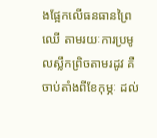ងផ្អែកលើធនធានព្រៃឈើ តាមរយៈការប្រមូលស្លឹកព្រិចតាមរដូវ គឺចាប់តាំងពីខែកុម្ភៈ ដល់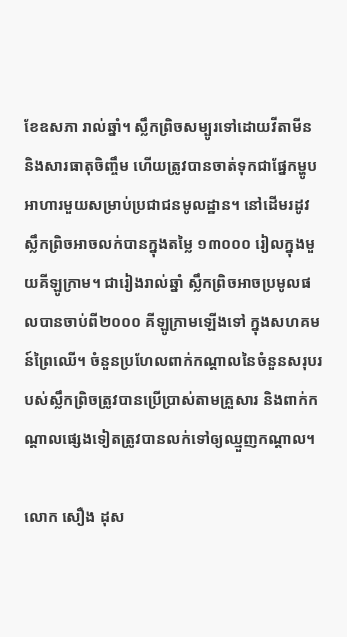ខែឧសភា រាល់ឆ្នាំ។ ស្លឹកព្រិចសម្បូរទៅដោយវីតាមីន និងសារធាតុចិញ្ចឹម ហើយត្រូវបានចាត់ទុកជាផ្នែកម្ហូបអាហារមួយសម្រាប់ប្រជាជនមូលដ្ឋាន។ នៅដើមរដូវ ស្លឹកព្រិចអាចលក់បានក្នុងតម្លៃ ១៣០០០ រៀលក្នុងមួយគីឡូក្រាម។ ជារៀងរាល់ឆ្នាំ ស្លឹកព្រិចអាចប្រមូលផលបានចាប់ពី២០០០ គីឡូក្រាមឡើងទៅ ក្នុងសហគមន៍ព្រៃឈើ។ ចំនួនប្រហែលពាក់កណ្តាលនៃចំនួនសរុបរបស់ស្លឹកព្រិចត្រូវបានប្រើប្រាស់តាមគ្រួសារ និងពាក់កណ្តាលផ្សេងទៀតត្រូវបានលក់ទៅឲ្យឈ្មួញកណ្តាល។

លោក សឿង ដុស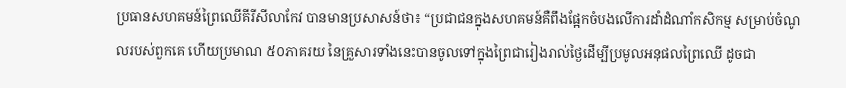ប្រធានសហគមន៍ព្រៃឈើគីរីសីលាកែវ បានមានប្រសាសន៍ថា៖ “ប្រជាជនក្នុងសហគមន៍គឺពឹងផ្អែកចំបងលើការដាំដំណាំកសិកម្ម សម្រាប់ចំណូលរបស់ពួកគេ ហើយប្រមាណ ៥០ភាគរយ នៃគ្រួសារទាំងនេះបានចូលទៅក្នុងព្រៃជារៀងរាល់ថ្ងៃដើម្បីប្រមូលអនុផលព្រៃឈើ ដូចជា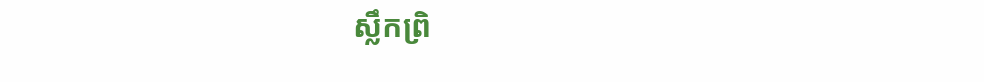ស្លឹកព្រិ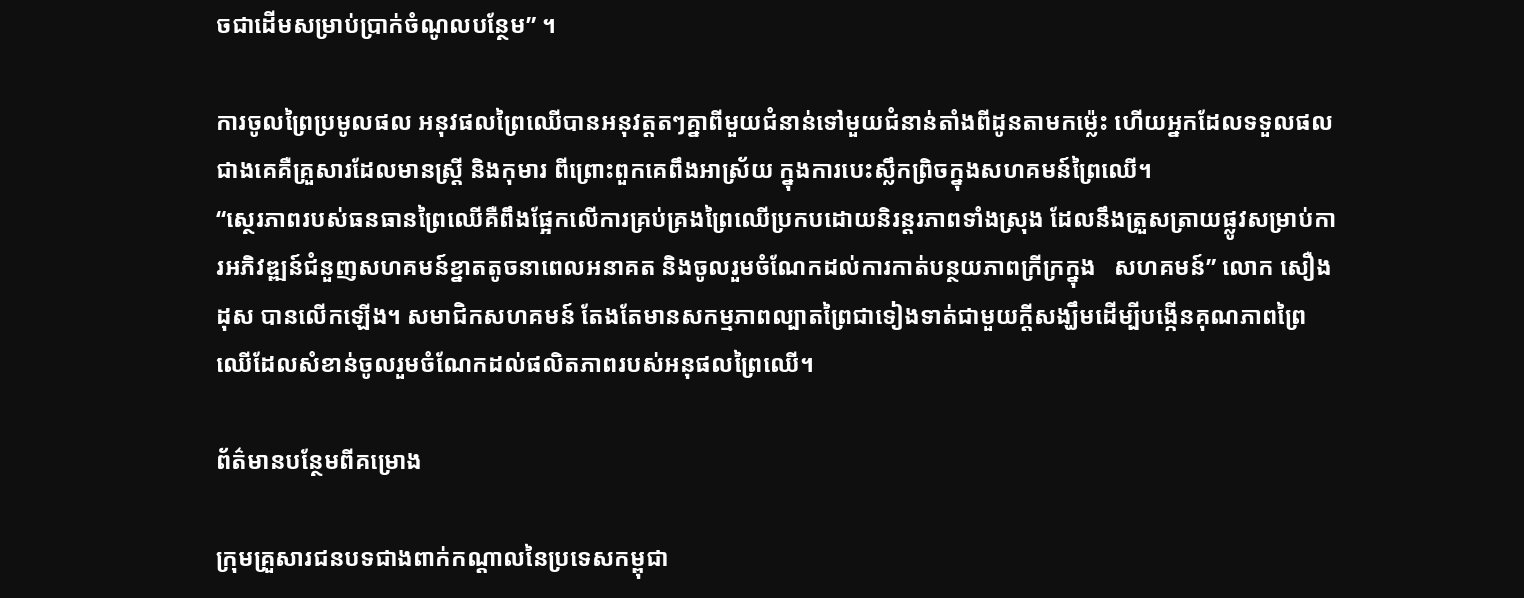ចជាដើមសម្រាប់ប្រាក់ចំណូលបន្ថែម” ។

ការចូលព្រៃប្រមូលផល អនុវផលព្រៃឈើបានអនុវត្តតៗគ្នាពីមួយជំនាន់ទៅមួយជំនាន់តាំងពីដូនតាមកម្ល៉េះ ហើយអ្នកដែលទទួលផលជាងគេគឺគ្រួសារដែលមានស្រ្តី និងកុមារ ពីព្រោះពួកគេពឹងអាស្រ័យ ក្នុងការបេះស្លឹកព្រិចក្នុងសហគមន៍ព្រៃឈើ។
“ស្ថេរភាពរបស់ធនធានព្រៃឈើគឺពឹងផ្អែកលើការគ្រប់គ្រងព្រៃឈើប្រកបដោយនិរន្តរភាពទាំងស្រុង ដែលនឹងត្រួសត្រាយផ្លូវសម្រាប់ការអភិវឌ្ឍន៍ជំនួញសហគមន៍ខ្នាតតូចនាពេលអនាគត និងចូលរួមចំណែកដល់ការកាត់បន្ថយភាពក្រីក្រក្នុង   សហគមន៍” លោក សឿង ដុស បានលើកឡើង។ សមាជិកសហគមន៍ តែងតែមានសកម្មភាពល្បាតព្រៃជាទៀងទាត់ជាមួយក្តីសង្ឃឹមដើម្បីបង្កើនគុណភាពព្រៃឈើដែលសំខាន់ចូលរួមចំណែកដល់ផលិតភាពរបស់អនុផលព្រៃឈើ។

ព័ត៌មានបន្ថែមពីគម្រោង

ក្រុមគ្រួសារជនបទជាងពាក់កណ្តាលនៃប្រទេសកម្ពុជា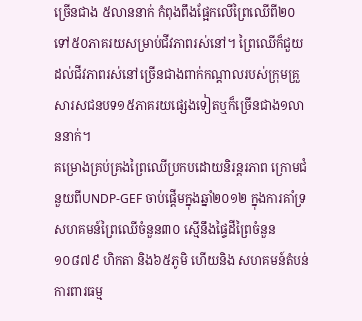ច្រើនជាង ៥លាននាក់ កំពុងពឹងផ្អែកលើព្រៃឈើពី២០ ទៅ៥០ភាគរយសម្រាប់ជីវភាពរស់នៅ។ ព្រៃឈើក៏ជួយដល់ជីវភាពរស់នៅច្រើនជាងពាក់កណ្តាលរបស់ក្រុមគ្រួសារសជនបទ១៥ភាគរយផ្សេងទៀតឬក៏ច្រើនជាង១លាននាក់។
គម្រោងគ្រប់គ្រងព្រៃឈើប្រកបដោយនិរន្តរភាព ក្រោមជំនួយពីUNDP-GEF ចាប់ផ្តើមក្នុងឆ្នាំ២០១២ ក្នុងការគាំទ្រសហគមន៍ព្រៃឈើចំនួន៣០ ស្មើនឹងផ្ទៃដីព្រៃចំនួន ១០៨៧៩ ហិកតា និង៦៥ភូមិ ហើយនិង សហគមន៍តំបន់ការពារធម្ម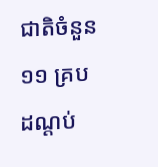ជាតិចំនួន១១ គ្របដណ្តប់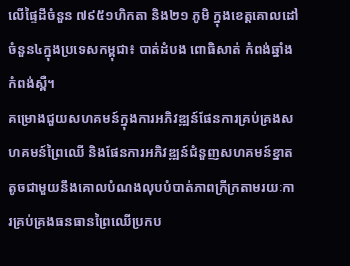លើផ្ទៃដីចំនួន ៧៩៥១ហិកតា និង២១ ភូមិ ក្នុងខេត្តគោលដៅចំនួន៤ក្នុងប្រទេសកម្ពុជា៖ បាត់ដំបង ពោធិសាត់ កំពង់ឆ្នាំង កំពង់ស្ពឺ។
គម្រោងជួយសហគមន៍ក្នុងការអភិវឌ្ឍន៍ផែនការគ្រប់គ្រងសហគមន៍ព្រៃឈើ និងផែនការអភិវឌ្ឍន៍ជំនួញសហគមន៍ខ្នាតតូចជាមួយនឹងគោលបំណងលុបបំបាត់ភាពក្រីក្រតាមរយៈការគ្រប់គ្រងធនធានព្រៃឈើប្រកប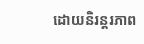ដោយនិរន្តរភាព